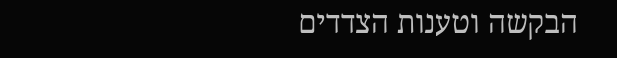הבקשה וטענות הצדדים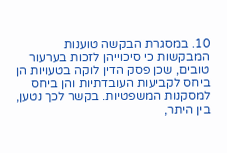10. במסגרת הבקשה טוענות המבקשות כי סיכוייהן לזכות בערעור טובים, שכן פסק הדין לוקה בטעויות הן ביחס לקביעות העובדתיות והן ביחס למסקנות המשפטיות. בקשר לכך נטען, בין היתר,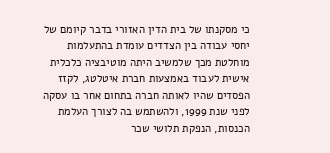כי מסקנתו של בית הדין האזורי בדבר קיומם של יחסי עבודה בין הצדדים עומדת בהתעלמות מוחלטת מכך שלמשיב היתה מוטיבציה כלכלית אישית לעבוד באמצעות חברת איטלטג, לקזז הפסדים שהיו לאותה חברה בתחום אחר בו עסקה לפני שנת 1999, ולהשתמש בה לצורך העלמת הכנסות, הנפקת תלושי שכר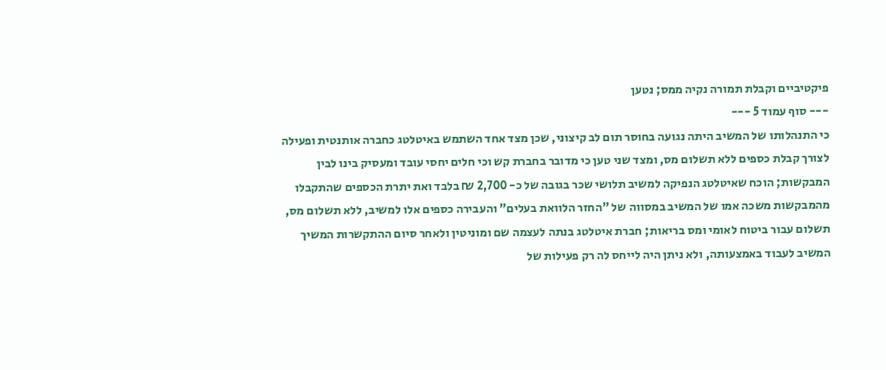פיקטיביים וקבלת תמורה נקיה ממס; נטען
--- סוף עמוד 5 ---
כי התנהלותו של המשיב היתה נגועה בחוסר תום לב קיצוני, שכן מצד אחד השתמש באיטלטג כחברה אותנטית ופעילה לצורך קבלת כספים ללא תשלום מס, ומצד שני טען כי מדובר בחברת קש וכי חלים יחסי עובד ומעסיק בינו לבין המבקשות; הוכח שאיטלטג הנפיקה למשיב תלושי שכר בגובה של כ- 2,700 ₪ בלבד ואת יתרת הכספים שהתקבלו מהמבקשות משכה אמו של המשיב במסווה של "החזר הלוואת בעלים" והעבירה כספים אלו למשיב, ללא תשלום מס, תשלום עבור ביטוח לאומי ומס בריאות; חברת איטלטג בנתה לעצמה שם ומוניטין ולאחר סיום ההתקשרות המשיך המשיב לעבוד באמצעותה, ולא ניתן היה לייחס לה רק פעילות של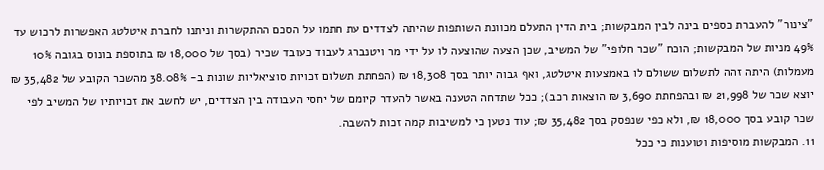"צינור" להעברת כספים בינה לבין המבקשות; בית הדין התעלם מכוונת השותפות שהיתה לצדדים עת חתמו על הסכם ההתקשרות וניתנו לחברת איטלטג האפשרות לרכוש עד 49% מניות של המבקשות; הוכח "שכר חלופי" של המשיב, שכן הצעה שהוצעה לו על ידי מר ויטנברג לעבוד כעובד שכיר (בסך של 18,000 ₪ בתוספת בונוס בגובה 10% מעמלות) היתה זהה לתשלום ששולם לו באמצעות איטלטג, ואף גבוה יותר בסך 18,308 ₪ (הפחתת תשלום זכויות סוציאליות שונות ב- 38.08% מהשכר הקובע של 35,482 ₪ יוצא שכר של 21,998 ₪ ובהפחתת 3,690 ₪ הוצאות רכב); ככל שתדחה הטענה באשר להעדר קיומם של יחסי העבודה בין הצדדים, יש לחשב את זכויותיו של המשיב לפי שכר קובע בסך 18,000 ₪, ולא כפי שנפסק בסך 35,482 ₪; עוד נטען כי למשיבות קמה זכות להשבה.
11. המבקשות מוסיפות וטוענות כי ככל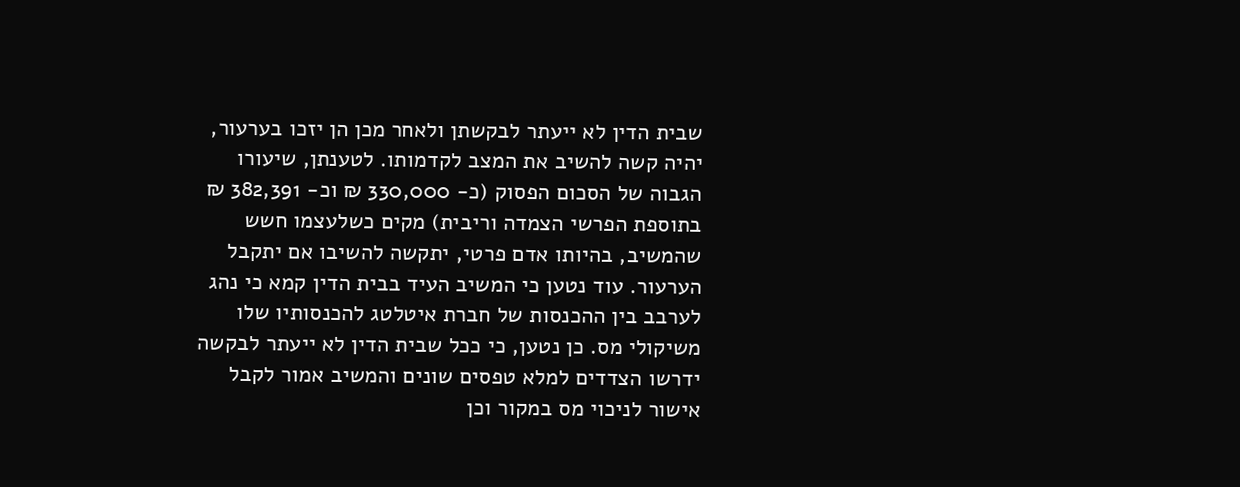שבית הדין לא ייעתר לבקשתן ולאחר מכן הן יזכו בערעור, יהיה קשה להשיב את המצב לקדמותו. לטענתן, שיעורו הגבוה של הסכום הפסוק (כ- 330,000 ₪ וכ- 382,391 ₪ בתוספת הפרשי הצמדה וריבית) מקים כשלעצמו חשש שהמשיב, בהיותו אדם פרטי, יתקשה להשיבו אם יתקבל הערעור. עוד נטען כי המשיב העיד בבית הדין קמא כי נהג לערבב בין ההכנסות של חברת איטלטג להכנסותיו שלו משיקולי מס. כן נטען, כי ככל שבית הדין לא ייעתר לבקשה ידרשו הצדדים למלא טפסים שונים והמשיב אמור לקבל אישור לניכוי מס במקור וכן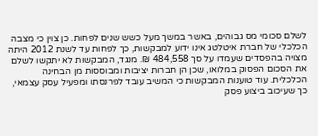לשלם סכומי מס גבוהים, באשר במשך מעל כשש שנים לפחות. כן צוין כי מצבה הכלכלי של חברת איטלטג אינו ידוע למבקשות, כך לפחות עד לשנת 2012 היתה מצויה בהפסדים שעמדו על סך 484,558 ₪. מנגד, המבקשות לא יתקשו לשלם את הסכום הפסוק במלואו, שכן הן חברות יציבות ומבוססות מן הבחינה הכלכלית. עוד טוענות המבקשות כי המשיב עובד לפרנסתו ומפעיל עסק עצמאי, כך שעיכוב ביצוע פסק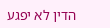הדין לא יפגע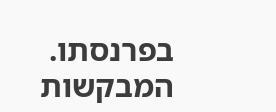בפרנסתו. המבקשות